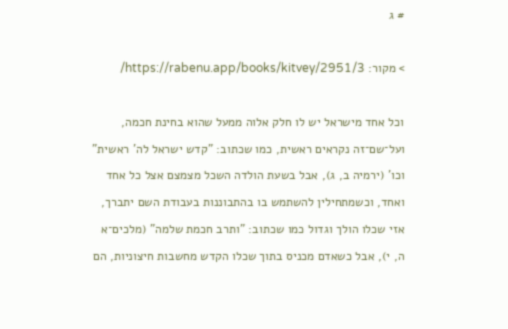# ג

> מקור: https://rabenu.app/books/kitvey/2951/3/

וכל אחד מישראל יש לו חלק אלוה ממעל שהוא בחינת חכמה, ועל־שם־זה נקראים ראשית, כמו שכתוב: "קדש ישראל לה' ראשית" וכו' (ירמיה ב, ג), אבל בשעת הולדה השכל מצמצם אצל כל אחד ואחד, וכשמתחילין להשתמש בו בהתבוננות בעבודת השם יתברך, אזי שכלו הולך וגדול כמו שכתוב: "ותרב חכמת שלמה" (מלכים־א ה, י), אבל כשאדם מכניס בתוך שכלו הקדש מחשבות חיצוניות, הם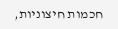חכמות חיצוניות,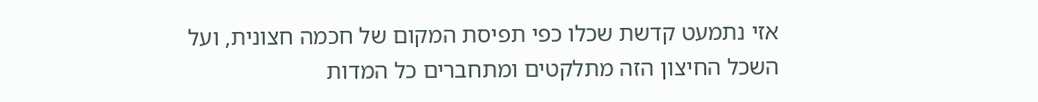אזי נתמעט קדשת שכלו כפי תפיסת המקום של חכמה חצונית, ועל השכל החיצון הזה מתלקטים ומתחברים כל המדות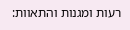רעות ומגנות והתאוות: